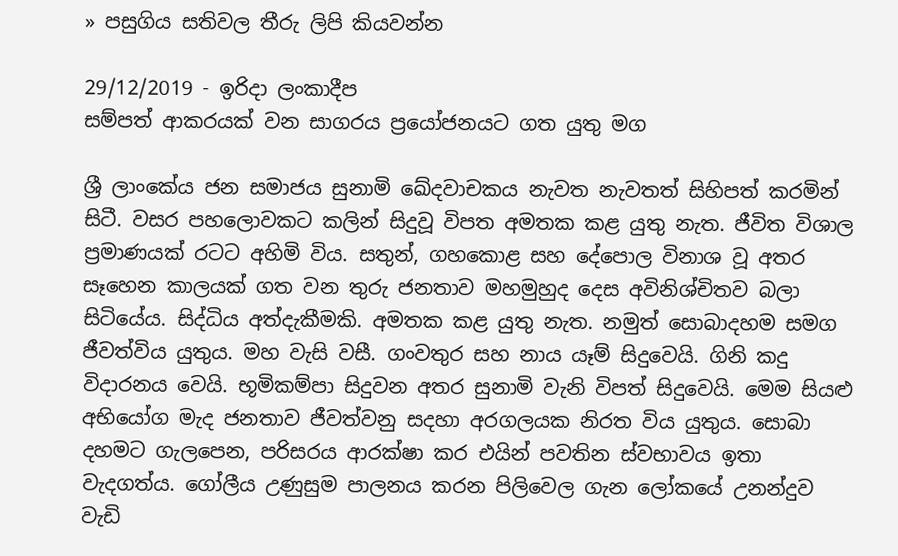» පසුගිය සතිවල තීරු ලිපි කියවන්න

29/12/2019 - ඉරිදා ලංකාදීප
සම්පත් ආකරයක් වන සාගරය ප්‍රයෝජනයට ගත යුතු මග

ශ්‍රී ලාංකේය ජන සමාජය සුනාමි ඛේදවාචකය නැවත නැවතත් සිහිපත් කරමින් සිටී. වසර පහලොවකට කලින් සිදුවූ විපත අමතක කළ යුතු නැත. ජීවිත විශාල ප්‍රමාණයක් රටට අහිමි විය. සතුන්, ගහකොළ සහ දේපොල විනාශ වූ අතර සෑහෙන කාලයක් ගත වන තුරු ජනතාව මහමුහුද දෙස අවිනිශ්චිතව බලා සිටියේය. සිද්ධිය අත්දැකීමකි. අමතක කළ යුතු නැත. නමුත් සොබාදහම සමග ජීවත්විය යුතුය. මහ වැසි වසී. ගංවතුර සහ නාය යෑම් සිදුවෙයි. ගිනි කදු විදාරනය වෙයි. භූමිකම්පා සිදුවන අතර සුනාමි වැනි විපත් සිදුවෙයි. මෙම සියළු අභියෝග මැද ජනතාව ජීවත්වනු සදහා අරගලයක නිරත විය යුතුය. සොබා දහමට ගැලපෙන, පරිසරය ආරක්ෂා කර එයින් පවතින ස්වභාවය ඉතා වැදගත්ය. ගෝලීය උණුසුම පාලනය කරන පිලිවෙල ගැන ලෝකයේ උනන්දුව වැඩි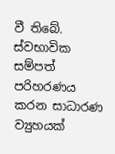වී තිබේ. ස්වභාවික සම්පත් පරිහරණය කරන සාධාරණ ව්‍යුහයක්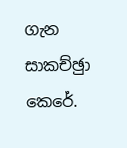ගැන සාකච්ඡුා කෙරේ.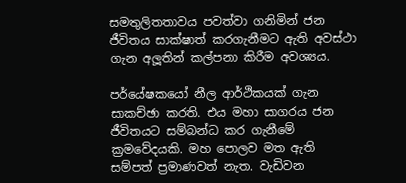සමතුලිතතාවය පවත්වා ගනිමින් ජන ජීවිතය සාක්ෂාත් කරගැනීමට ඇති අවස්ථා ගැන අලූතින් කල්පනා කිරීම අවශ්‍යය.

පර්යේෂකයෝ නීල ආර්ථිකයක් ගැන සාකච්ඡා කරති. එය මහා සාගරය ජන ජීවිතයට සම්බන්ධ කර ගැනීමේ ක්‍රමවේදයකි. මහ පොලව මත ඇති සම්පත් ප්‍රමාණවත් නැත. වැඩිවන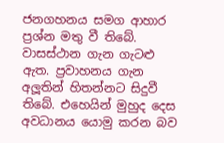ජනගහනය සමග ආහාර ප්‍රශ්න මතු වී තිබේ. වාසස්ථාන ගැන ගැටළු ඇත. ප්‍රවාහනය ගැන අලූතින් හිතන්නට සිදුවී තිබේ. එහෙයින් මුහුද දෙස අවධානය යොමු කරන බව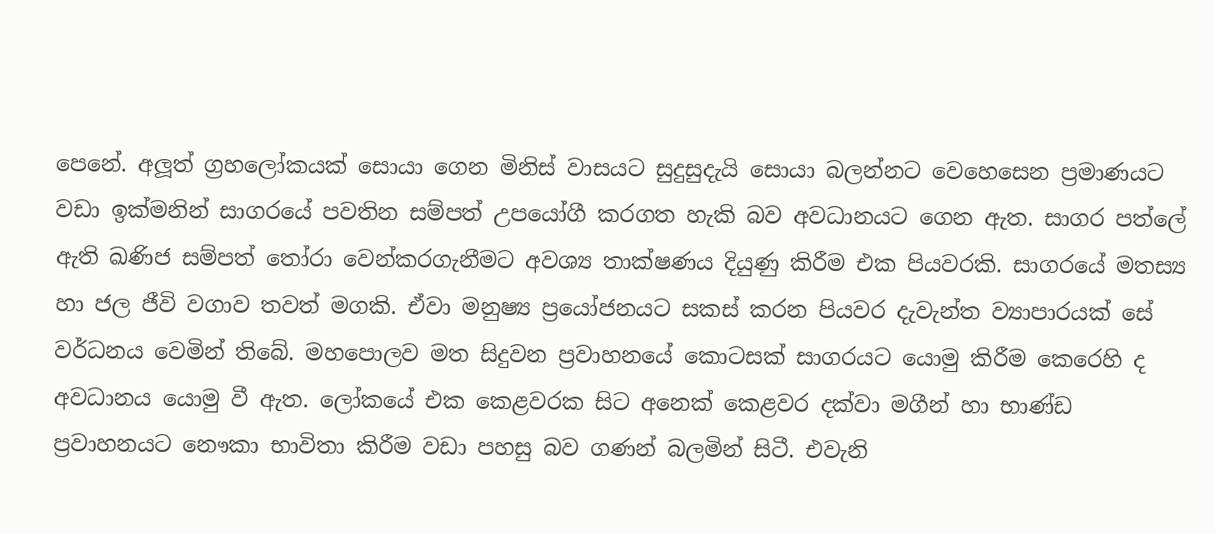පෙනේ. අලූත් ග්‍රහලෝකයක් සොයා ගෙන මිනිස් වාසයට සුදුසුදැයි සොයා බලන්නට වෙහෙසෙන ප්‍රමාණයට වඩා ඉක්මනින් සාගරයේ පවතින සම්පත් උපයෝගී කරගත හැකි බව අවධානයට ගෙන ඇත. සාගර පත්ලේ ඇති ඛණිජ සම්පත් තෝරා වෙන්කරගැනීමට අවශ්‍ය තාක්ෂණය දියුණු කිරීම එක පියවරකි. සාගරයේ මතස්‍ය හා ජල ජීවි වගාව තවත් මගකි. ඒවා මනුෂ්‍ය ප්‍රයෝජනයට සකස් කරන පියවර දැවැන්ත ව්‍යාපාරයක් සේ වර්ධනය වෙමින් තිබේ. මහපොලව මත සිදුවන ප්‍රවාහනයේ කොටසක් සාගරයට යොමු කිරීම කෙරෙහි ද අවධානය යොමු වී ඇත. ලෝකයේ එක කෙළවරක සිට අනෙක් කෙළවර දක්වා මගීන් හා භාණ්ඩ ප්‍රවාහනයට නෞකා භාවිතා කිරීම වඩා පහසු බව ගණන් බලමින් සිටී. එවැනි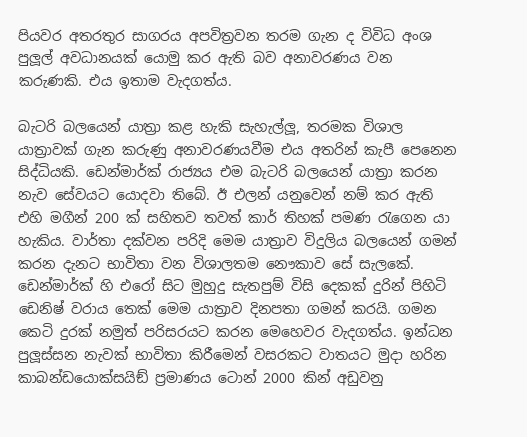පියවර අතරතුර සාගරය අපවිත්‍රවන තරම ගැන ද විවිධ අංශ පුලූල් අවධානයක් යොමු කර ඇති බව අනාවරණය වන කරුණකි. එය ඉතාම වැදගත්ය.

බැටරි බලයෙන් යාත්‍රා කළ හැකි සැහැල්ලූ, තරමක විශාල යාත්‍රාවක් ගැන කරුණු අනාවරණයවීම එය අතරින් කැපී පෙනෙන සිද්ධියකි. ඩෙන්මාර්ක් රාජ්‍යය එම බැටරි බලයෙන් යාත්‍රා කරන නැව සේවයට යොදවා තිබේ. ඊ එලන් යනුවෙන් නම් කර ඇති එහි මගීන් 200 ක් සහිතව තවත් කාර් තිහක් පමණ රැගෙන යා හැකිය. වාර්තා දක්වන පරිදි මෙම යාත්‍රාව විදුලිය බලයෙන් ගමන් කරන දැනට භාවිතා වන විශාලතම නෞකාව සේ සැලකේ. ඩෙන්මාර්ක් හි එරෝ සිට මුහුදු සැතපුම් විසි දෙකක් දුරින් පිහිටි ඩෙනිෂ් වරාය තෙක් මෙම යාත්‍රාව දිනපතා ගමන් කරයි. ගමන කෙටි දුරක් නමුත් පරිසරයට කරන මෙහෙවර වැදගත්ය. ඉන්ධන පුලූස්සන නැවක් භාවිතා කිරීමෙන් වසරකට වාතයට මුදා හරින කාබන්ඩයොක්සයිඞ් ප්‍රමාණය ටොන් 2000 කින් අඩුවනු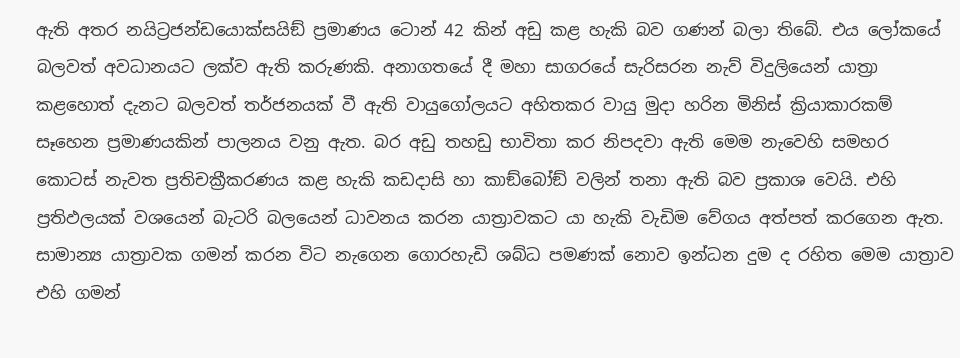ඇති අතර නයිට්‍රජන්ඩයොක්සයිඞ් ප්‍රමාණය ටොන් 42 කින් අඩු කළ හැකි බව ගණන් බලා තිබේ. එය ලෝකයේ බලවත් අවධානයට ලක්ව ඇති කරුණකි. අනාගතයේ දී මහා සාගරයේ සැරිසරන නැව් විදුලියෙන් යාත්‍රා කළහොත් දැනට බලවත් තර්ජනයක් වී ඇති වායුගෝලයට අහිතකර වායු මුදා හරින මිනිස් ක්‍රියාකාරකම් සෑහෙන ප්‍රමාණයකින් පාලනය වනු ඇත. බර අඩු තහඩු භාවිතා කර නිපදවා ඇති මෙම නැවෙහි සමහර කොටස් නැවත ප්‍රතිචක්‍රීකරණය කළ හැකි කඩදාසි හා කාඞ්බෝඞ් වලින් තනා ඇති බව ප්‍රකාශ වෙයි. එහි ප්‍රතිඵලයක් වශයෙන් බැටරි බලයෙන් ධාවනය කරන යාත්‍රාවකට යා හැකි වැඩිම වේගය අත්පත් කරගෙන ඇත. සාමාන්‍ය යාත්‍රාවක ගමන් කරන විට නැගෙන ගොරහැඩි ශබ්ධ පමණක් නොව ඉන්ධන දුම ද රහිත මෙම යාත්‍රාව එහි ගමන්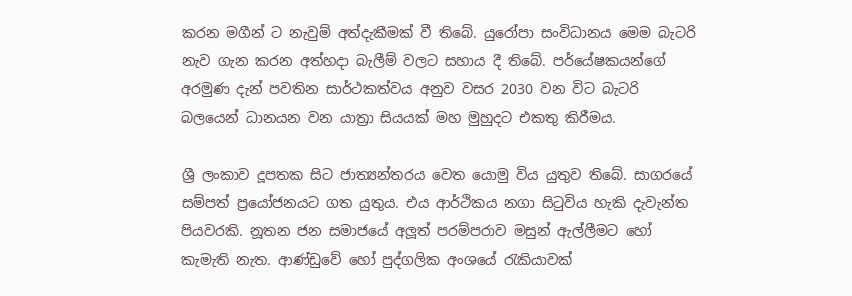කරන මගීන් ට නැවුම් අත්දැකීමක් වී තිබේ. යුරෝපා සංවිධානය මෙම බැටරි නැව ගැන කරන අත්හදා බැලීම් වලට සහාය දී තිබේ. පර්යේෂකයන්ගේ අරමුණ දැන් පවතින සාර්ථකත්වය අනුව වසර 2030 වන විට බැටරි බලයෙන් ධානයන වන යාත්‍රා සියයක් මහ මුහුදට එකතු කිරීමය.

ශ්‍රී ලංකාව දූපතක සිට ජාත්‍යන්තරය වෙත යොමු විය යුතුව තිබේ. සාගරයේ සම්පත් ප්‍රයෝජනයට ගත යුතුය. එය ආර්ථිකය නගා සිටුවිය හැකි දැවැන්ත පියවරකි. නූතන ජන සමාජයේ අලූත් පරම්පරාව මසුන් ඇල්ලීමට හෝ කැමැති නැත. ආණ්ඩුවේ හෝ පුද්ගලික අංශයේ රැකියාවක්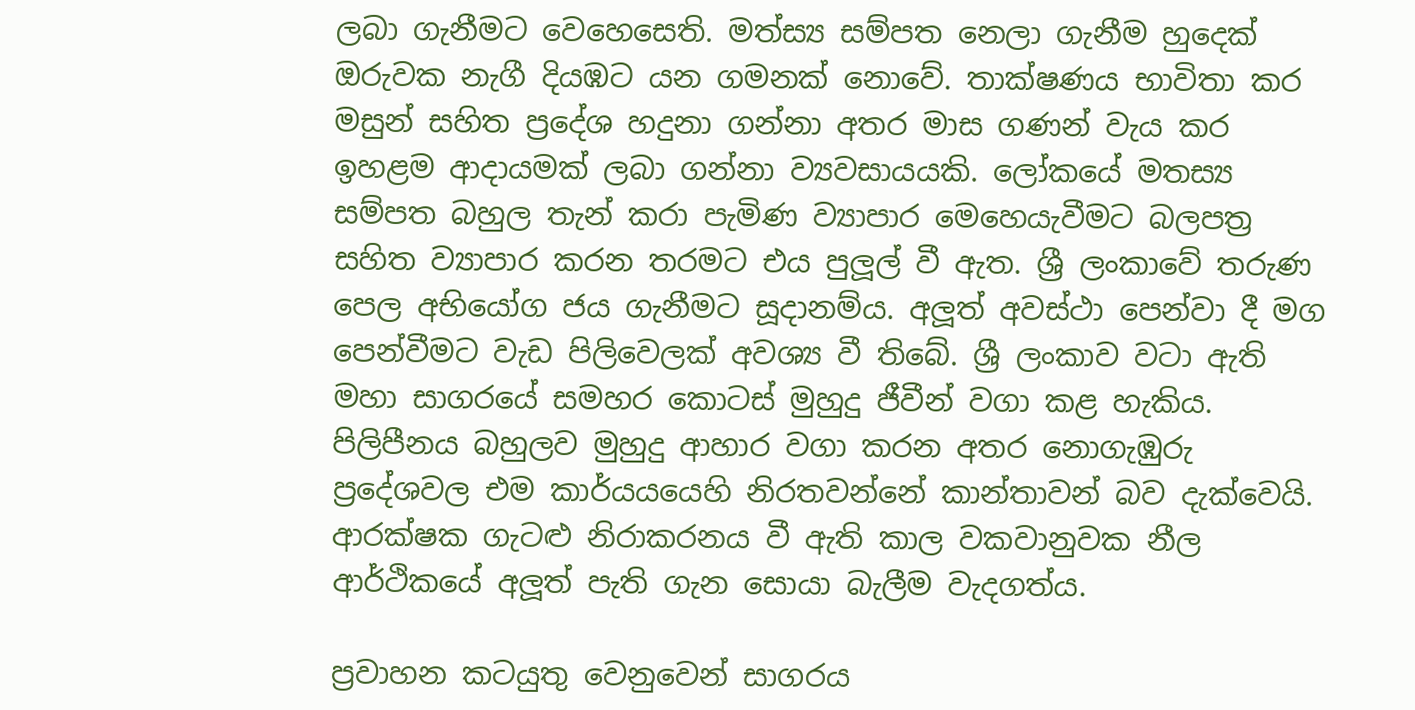ලබා ගැනීමට වෙහෙසෙති. මත්‍ස්‍ය සම්පත නෙලා ගැනීම හුදෙක් ඔරුවක නැගී දියඹට යන ගමනක් නොවේ. තාක්ෂණය භාවිතා කර මසුන් සහිත ප්‍රදේශ හදුනා ගන්නා අතර මාස ගණන් වැය කර ඉහළම ආදායමක් ලබා ගන්නා ව්‍යවසායයකි. ලෝකයේ මතස්‍ය සම්පත බහුල තැන් කරා පැමිණ ව්‍යාපාර මෙහෙයැවීමට බලපත්‍ර සහිත ව්‍යාපාර කරන තරමට එය පුලූල් වී ඇත. ශ්‍රී ලංකාවේ තරුණ පෙල අභියෝග ජය ගැනීමට සූදානම්ය. අලූත් අවස්ථා පෙන්වා දී මග පෙන්වීමට වැඩ පිලිවෙලක් අවශ්‍ය වී තිබේ. ශ්‍රී ලංකාව වටා ඇති මහා සාගරයේ සමහර කොටස් මුහුදු ජීවීන් වගා කළ හැකිය. පිලිපීනය බහුලව මුහුදු ආහාර වගා කරන අතර නොගැඹුරු ප්‍රදේශවල එම කාර්යයයෙහි නිරතවන්නේ කාන්තාවන් බව දැක්වෙයි. ආරක්ෂක ගැටළු නිරාකරනය වී ඇති කාල වකවානුවක නීල ආර්ථිකයේ අලූත් පැති ගැන සොයා බැලීම වැදගත්ය.

ප්‍රවාහන කටයුතු වෙනුවෙන් සාගරය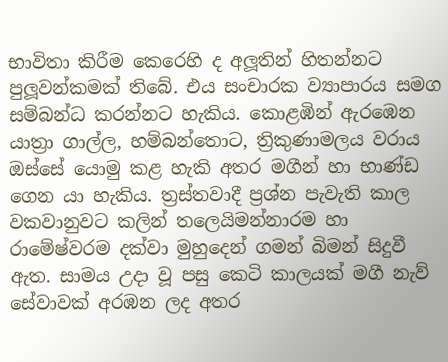භාවිතා කිරීම කෙරෙහි ද අලූතින් හිතන්නට පුලූවන්කමක් තිබේ. එය සංචාරක ව්‍යාපාරය සමග සම්බන්ධ කරන්නට හැකිය. කොළඹින් ඇරඹෙන යාත්‍රා ගාල්ල, හම්බන්තොට, ත්‍රිකුණාමලය වරාය ඔස්සේ යොමු කළ හැකි අතර මගීන් හා භාණ්ඩ ගෙන යා හැකිය. ත්‍රස්තවාදී ප්‍රශ්න පැවැති කාල වකවානුවට කලින් තලෙයිමන්නාරම හා රාමේෂ්වරම දක්වා මුහුදෙන් ගමන් බිමන් සිදුවී ඇත. සාමය උදා වූ පසු කෙටි කාලයක් මගී නැව් සේවාවක් අරඹන ලද අතර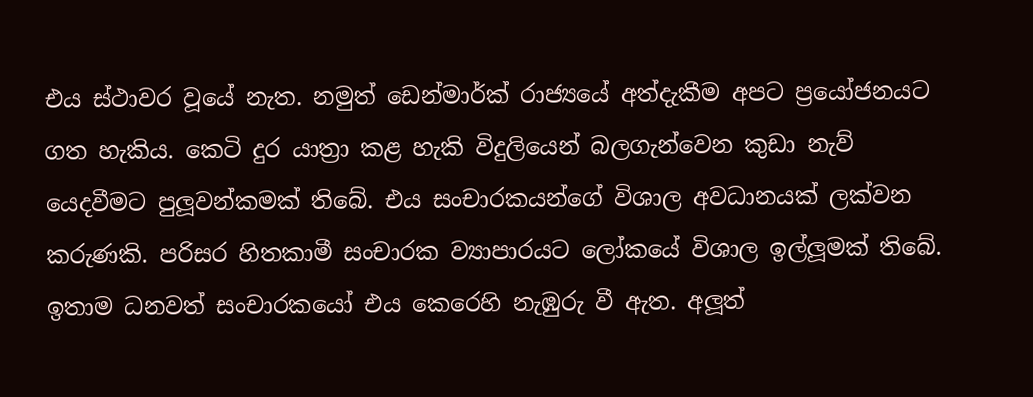එය ස්ථාවර වූයේ නැත. නමුත් ඩෙන්මාර්ක් රාජ්‍යයේ අත්දැකීම අපට ප්‍රයෝජනයට ගත හැකිය. කෙටි දුර යාත්‍රා කළ හැකි විදුලියෙන් බලගැන්වෙන කුඩා නැව් යෙදවීමට පුලූවන්කමක් තිබේ. එය සංචාරකයන්ගේ විශාල අවධානයක් ලක්වන කරුණකි. පරිසර හිතකාමී සංචාරක ව්‍යාපාරයට ලෝකයේ විශාල ඉල්ලූමක් තිබේ. ඉතාම ධනවත් සංචාරකයෝ එය කෙරෙහි නැඹුරු වී ඇත. අලූත්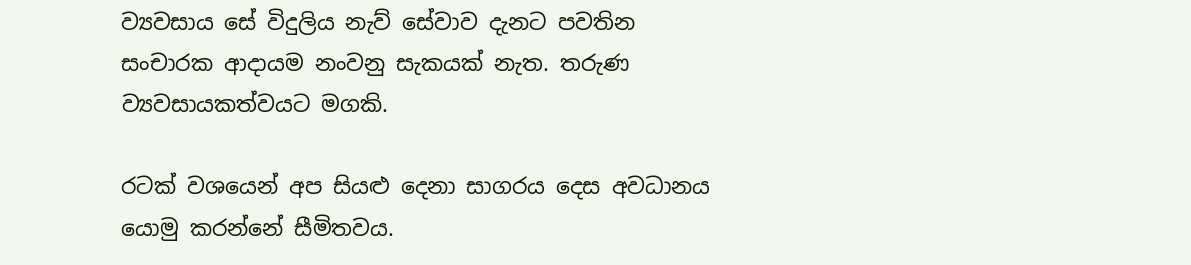ව්‍යවසාය සේ විදුලිය නැව් සේවාව දැනට පවතින සංචාරක ආදායම නංවනු සැකයක් නැත. තරුණ ව්‍යවසායකත්වයට මගකි.

රටක් වශයෙන් අප සියළු දෙනා සාගරය දෙස අවධානය යොමු කරන්නේ සීමිතවය.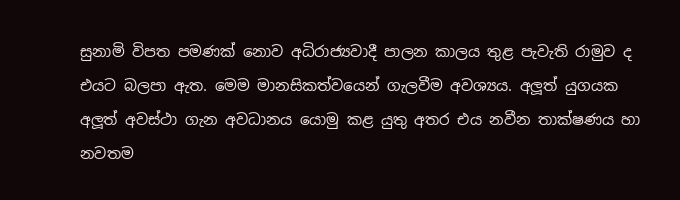සුනාමි විපත පමණක් නොව අධිරාජ්‍යවාදී පාලන කාලය තුළ පැවැති රාමුව ද එයට බලපා ඇත. මෙම මානසිකත්වයෙන් ගැලවීම අවශ්‍යය. අලූත් යුගයක අලූත් අවස්ථා ගැන අවධානය යොමු කළ යුතු අතර එය නවීන තාක්ෂණය හා නවතම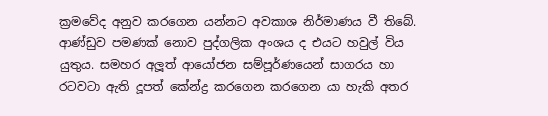ක්‍රමවේද අනුව කරගෙන යන්නට අවකාශ නිර්මාණය වී තිබේ. ආණ්ඩුව පමණක් නොව පුද්ගලික අංශය ද එයට හවුල් විය යුතුය. සමහර අලූත් ආයෝජන සම්පූර්ණයෙන් සාගරය හා රටවටා ඇති දූපත් කේන්ද්‍ර කරගෙන කරගෙන යා හැකි අතර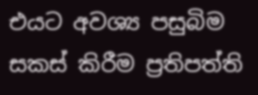එයට අවශ්‍ය පසුබිම සකස් කිරීම ප්‍රතිපත්ති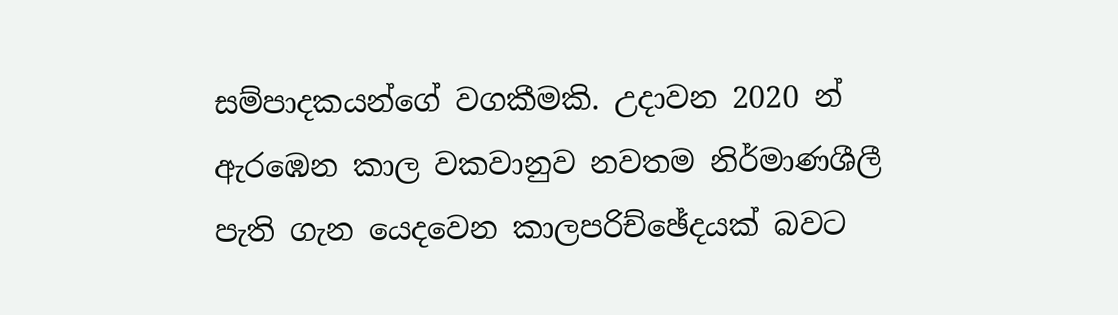සම්පාදකයන්ගේ වගකීමකි. උදාවන 2020 න් ඇරඹෙන කාල වකවානුව නවතම නිර්මාණශීලී පැති ගැන යෙදවෙන කාලපරිච්ඡේදයක් බවට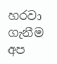හරවා ගැනීම අප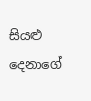සියළු දෙනාගේ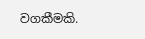වගකීමකි.